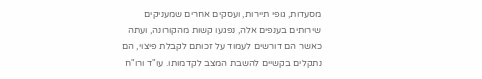מסעדות, גופי תיירות, ועסקים אחרים שמעניקים שירותים בענפים אלה, נפגעו קשות מהקורונה, ועתה כאשר הם דורשים לעמוד על זכותם לקבלת פיצוי, הם נתקלים בקשיים להשבת המצב לקדמותו. עו"ד ורו"ח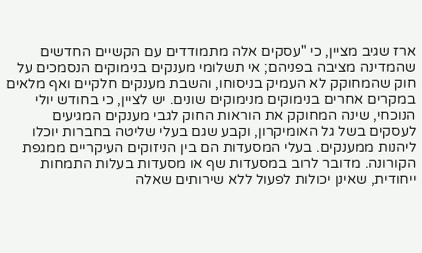ארז שגיב מציין, כי "עסקים אלה מתמודדים עם הקשיים החדשים שהמדינה מציבה בפניהם; אי תשלומי מענקים בנימוקים הנסמכים על חוק שהמחוקק לא העמיק בניסוחו, והשבת מענקים חלקיים ואף מלאים במקרים אחרים בנימוקים מנימוקים שונים. יש לציין, כי בחודש יולי הנוכחי, שינה המחוקק את הוראות החוק לגבי מענקים המגיעים לעסקים בשל גל האומיקרון, וקבע שגם בעלי שליטה בחברות יוכלו ליהנות ממענקים. בעלי המסעדות הם בין הניזוקים העיקריים ממגפת הקורונה. מדובר לרוב במסעדות שף או מסעדות בעלות התמחות ייחודית, שאינן יכולות לפעול ללא שירותים שאלה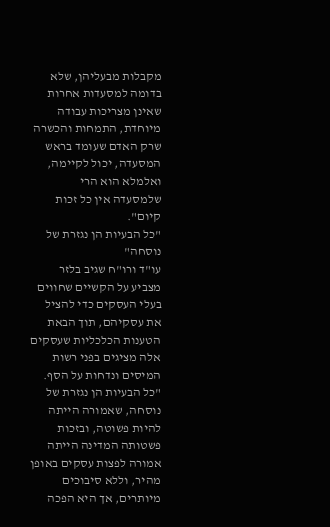מקבלות מבעליהן, שלא בדומה למסעדות אחרות שאינן מצריכות עבודה מיוחדת, התמחות והכשרה שרק האדם שעומד בראש המסעדה, יכול לקיימה, ואלמלא הוא הרי שלמסעדה אין כל זכות קיום".
"כל הבעיות הן נגזרת של נוסחה"
עו"ד ורו"ח שגיב בלזר מצביע על הקשיים שחווים בעלי העסקים כדי להציל את עסקיהם, תוך הבאת הטענות הכלכליות שעסקים אלה מציגים בפני רשות המיסים ונדחות על הסף. "כל הבעיות הן נגזרת של נוסחה, שאמורה הייתה להיות פשוטה, ובזכות פשטותה המדינה הייתה אמורה לפצות עסקים באופן מהיר, וללא סיבוכים מיותרים, אך היא הפכה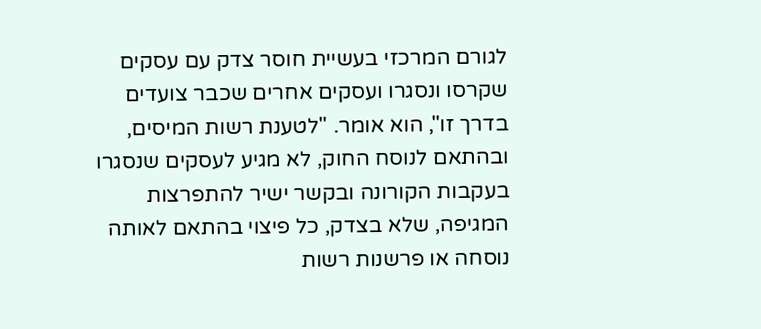לגורם המרכזי בעשיית חוסר צדק עם עסקים שקרסו ונסגרו ועסקים אחרים שכבר צועדים בדרך זו", הוא אומר. "לטענת רשות המיסים, ובהתאם לנוסח החוק, לא מגיע לעסקים שנסגרו בעקבות הקורונה ובקשר ישיר להתפרצות המגיפה, שלא בצדק, כל פיצוי בהתאם לאותה נוסחה או פרשנות רשות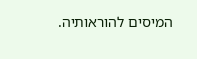המיסים להוראותיה.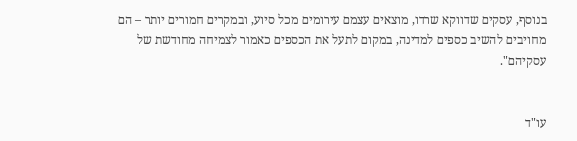בנוסף, עסקים שדווקא שרדו, מוצאים עצמם עירומים מכל סיוע, ובמקרים חמורים יותר – הם מחויבים להשיב כספים למדינה, במקום לתעל את הכספים כאמור לצמיחה מחודשת של עסקיהם".


עו"ד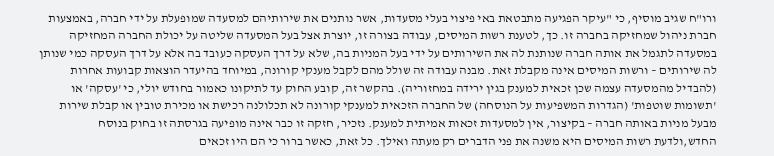ורו"ח שגיב מוסיף, כי "עיקר הפגיעה מתבטאת באי פיצוי בעלי מסעדות, אשר נותנים את שירותיהם למסעדה שמופעלת על ידי חברה, באמצעות חברת ניהול שמחזיקה בחברה זו. כך, לטענת רשות המיסים, עבודה בצורה זו, יוצרת אצל בעל המסעדה שליטה על יכולת החברה המחזיקה במסעדה לתגמל את אותה חברה שנותנת לה את השירותים על ידי בעל המניות בה, שלא על דרך העסקה כעובד בה אלא על דרך העסקה כמי שנותן לה שירותים – ורשות המיסים אינה מקבלת זאת. מבנה עבודה זה שולל מהם לקבל מענקי קורונה, במיוחד בהיעדר הוצאות קבועות אחרות (להבדיל מהמסעדה עצמה שכן זכאית למענק בגין ירידה במחזוריה). בהקשר זה, קובע החוק עד לתיקונו כאמור בחודש יולי, כי 'עסקה' או 'תשומות שוטפות' (הגדרות המשפיעות על הנוסחה) של החברה הזכאית למענקי קורונה לא תכלולנה רכישת או מכירת טובין או קבלת שירות מבעל מניות באותה חברה – בקיצור, אין למסעדות זכאות אמיתית למענק. נזכיר, חזקה זו כבר אינה מופיעה בגרסתה זו בחוק בנוסח החדש,ולדעת רשות המיסים היא משנה את פני הדברים רק מעתה ואילך. כל זאת, כאשר ברור כי הם היו זכאים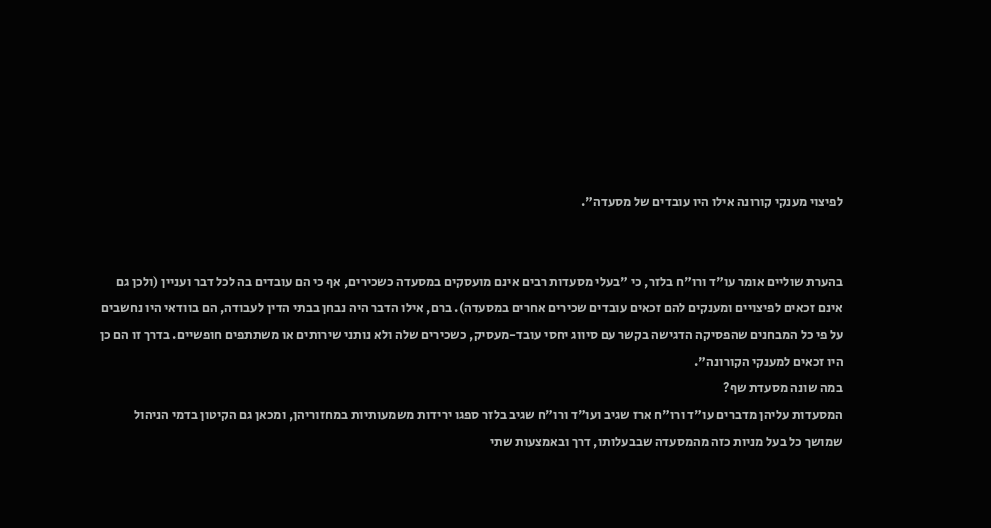לפיצוי מענקי קורונה אילו היו עובדים של מסעדה".


בהערת שוליים אומר עו"ד ורו"ח בלזר, כי "בעלי מסעדות רבים אינם מועסקים במסעדה כשכירים, אף כי הם עובדים בה לכל דבר ועניין (ולכן גם אינם זכאים לפיצויים ומענקים להם זכאים עובדים שכירים אחרים במסעדה). ברם, אילו הדבר היה נבחן בבתי הדין לעבודה, הם בוודאי היו נחשבים על פי כל המבחנים שהפסיקה הדגישה בקשר עם סיווג יחסי עובד-מעסיק, כשכירים שלה ולא נותני שירותים או משתתפים חופשיים. בדרך זו הם כן היו זכאים למענקי הקורונה".
במה שונה מסעדת שף?
המסעדות עליהן מדברים עו"ד ורו"ח ארז שגיב ועו"ד ורו"ח שגיב בלזר ספגו ירידות משמעותיות במחזוריהן, ומכאן גם הקיטון בדמי הניהול שמושך כל בעל מניות כזה מהמסעדה שבבעלותו, דרך ובאמצעות שתי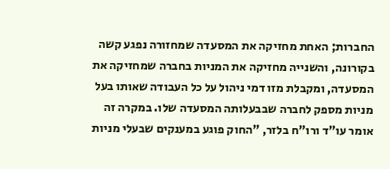החברות; האחת מחזיקה את המסעדה שמחזורה נפגע קשה בקורונה, והשנייה מחזיקה את המניות בחברה שמחזיקה את המסעדה, ומקבלת מזו דמי ניהול על כל העבודה שאותו בעל מניות מספק לחברה שבבעלותה המסעדה שלו. במקרה זה אומר עו"ד ורו"ח בלזר, "החוק פוגע במענקים שבעלי מניות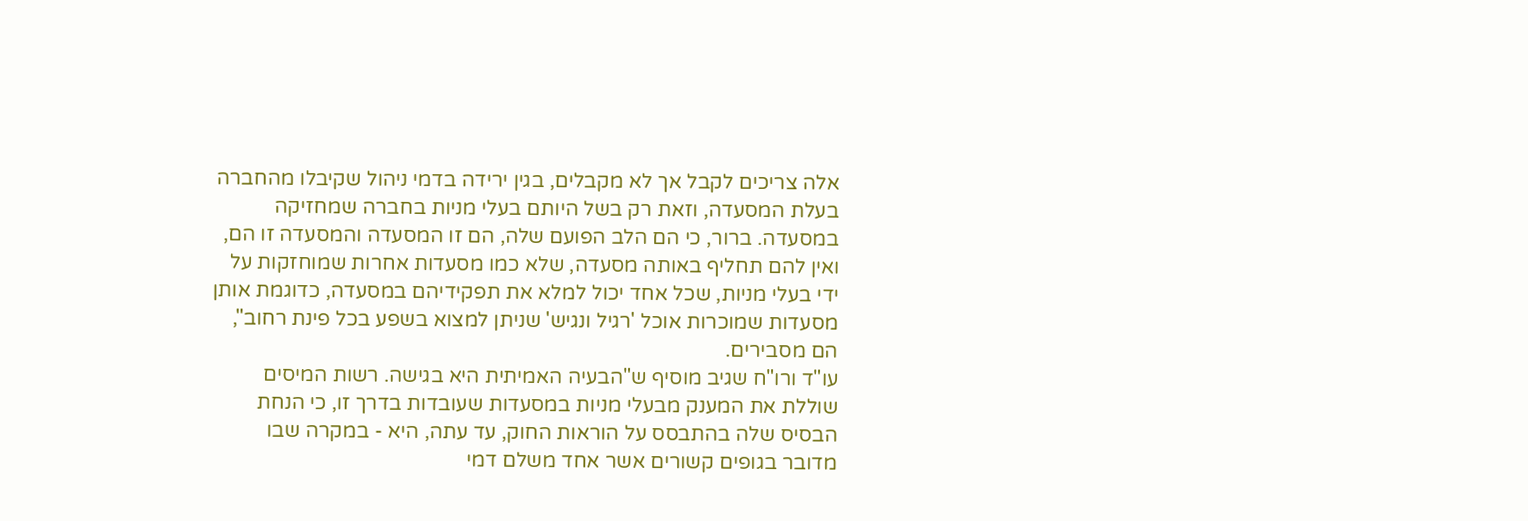אלה צריכים לקבל אך לא מקבלים, בגין ירידה בדמי ניהול שקיבלו מהחברה בעלת המסעדה, וזאת רק בשל היותם בעלי מניות בחברה שמחזיקה במסעדה. ברור, כי הם הלב הפועם שלה, הם זו המסעדה והמסעדה זו הם, ואין להם תחליף באותה מסעדה, שלא כמו מסעדות אחרות שמוחזקות על ידי בעלי מניות, שכל אחד יכול למלא את תפקידיהם במסעדה, כדוגמת אותן מסעדות שמוכרות אוכל 'רגיל ונגיש' שניתן למצוא בשפע בכל פינת רחוב", הם מסבירים.
עו"ד ורו"ח שגיב מוסיף ש"הבעיה האמיתית היא בגישה. רשות המיסים שוללת את המענק מבעלי מניות במסעדות שעובדות בדרך זו, כי הנחת הבסיס שלה בהתבסס על הוראות החוק, עד עתה, היא - במקרה שבו מדובר בגופים קשורים אשר אחד משלם דמי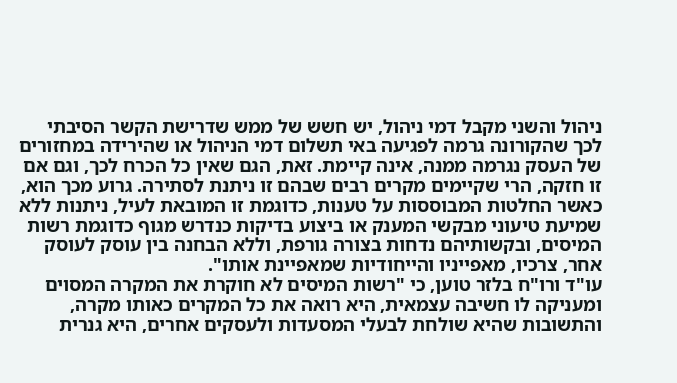ניהול והשני מקבל דמי ניהול, יש חשש של ממש שדרישת הקשר הסיבתי לכך שהקורונה גרמה לפגיעה באי תשלום דמי הניהול או שהירידה במחזורים של העסק נגרמה ממנה, אינה קיימת. זאת, הגם שאין כל הכרח לכך, וגם אם זו חזקה, הרי שקיימים מקרים רבים שבהם זו ניתנת לסתירה. גרוע מכך הוא, כאשר החלטות המבוססות על טענות, כדוגמת זו המובאת לעיל, ניתנות ללא שמיעת טיעוני מבקשי המענק או ביצוע בדיקות כנדרש מגוף כדוגמת רשות המיסים, ובקשותיהם נדחות בצורה גורפת, וללא הבחנה בין עוסק לעוסק אחר, צרכיו, מאפייניו והייחודיות שמאפיינת אותו".
עו"ד ורו"ח בלזר טוען, כי "רשות המיסים לא חוקרת את המקרה המסוים ומעניקה לו חשיבה עצמאית, היא רואה את כל המקרים כאותו מקרה, והתשובות שהיא שולחת לבעלי המסעדות ולעסקים אחרים, היא גנרית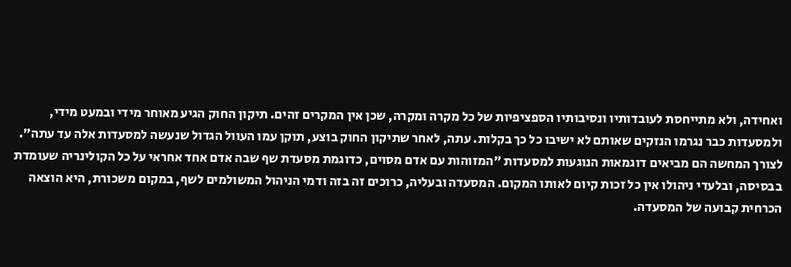ואחידה, ולא מתייחסת לעובדותיו ונסיבותיו הספציפיות של כל מקרה ומקרה, שכן אין המקרים זהים. תיקון החוק הגיע מאוחר מידי ובמעט מידי, ולמסעדות כבר נגרמו הנזקים שאותם לא ישיבו כל כך בקלות. עתה, לאחר שתיקון החוק בוצע, תוקן עמו העוול הגדול שנעשה למסעדות אלה עד עתה".
לצורך המחשה הם מביאים דוגמאות הנוגעות למסעדות "המזוהות עם אדם מסוים, כדוגמת מסעדת שף שבה אדם אחד אחראי על כל הקולינריה שעומדת בבסיסה, ובלעדי ניהולו אין כל זכות קיום לאותו המקום. המסעדה ובעליה, כרוכים זה בזה ודמי הניהול המשולמים לשף, במקום משכורת, היא הוצאה הכרחית קבועה של המסעדה.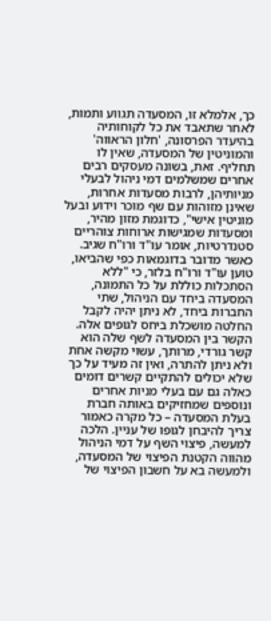כך, אלמלא זו, המסעדה תגווע ותמות, לאחר שתאבד את כל לקוחותיה בהיעדר הפרסונה, 'חלון הראווה' והמוניטין של המסעדה, שאין לו תחליף. זאת, בשונה מעסקים רבים אחרים שמשלמים דמי ניהול לבעלי מניותיהן, לרבות מסעדות אחרות, שאינן מזוהות עם שף מוכר וידוע ובעל מוניטין אישי", כדוגמת מזון מהיר, ומסעדות שמגישות ארוחות צוהריים סטנדרטיות, אומר עו"ד ורו"ח שגיב.
כאשר מדובר בדוגמאות כפי שהביאו, טוען עו"ד ורו"ח בלזר, כי "ללא הסתכלות כוללת על כל התמונה, המסעדה ביחד עם הניהול, שתי החברות ביחד, לא ניתן יהיה לקבל החלטה מושכלת ביחס לגופים אלה. הקשר בין המסעדה לשף שלה הוא קשר גורדי, מרותך, עשוי מקשה אחת ולא ניתן להתרה, ואין זה מעיד על כך שלא יכולים להתקיים קשרים דומים כאלה גם עם בעלי מניות אחרים ונוספים שמחזיקים באותה חברת בעלת המסעדה – כל מקרה כאמור צריך להיבחן לגופו של עניין. הלכה למעשה, פיצוי השף על דמי הניהול מהווה הקטנת הפיצוי של המסעדה, ולמעשה בא על חשבון הפיצוי של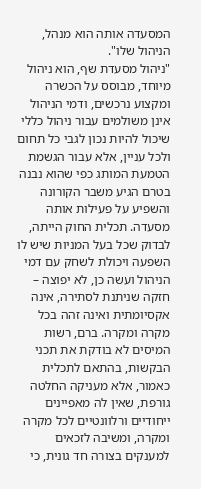המסעדה אותה הוא מנהל, הניהול שלו".
"ניהול מסעדת שף, הוא ניהול מיוחד, מבוסס על הכשרה ומקצוע נרכשים, ודמי הניהול אינן משולמים עבור ניהול כללי שיכול להיות נכון לגבי כל תחום ולכל עניין, אלא עבור הגשמת הטמעת המותג כפי שהוא נבנה בטרם הגיע משבר הקורונה והשפיע על פעילות אותה מסעדה. תכלית החוק הייתה, לבדוק שכל בעל המניות שיש לו השפעה ויכולת לשחק עם דמי הניהול ועשה כן, לא יפוצה – חזקה שניתנת לסתירה, אינה אקסיומתית ואינה זהה בכל מקרה ומקרה. ברם, רשות המיסים לא בודקת את תכני הבקשות, בהתאם לתכלית כאמור, אלא מעניקה החלטה גורפת, שאין לה מאפיינים ייחודיים ורלוונטיים לכל מקרה ומקרה, ומשיבה לזכאים למענקים בצורה חד גונית, כי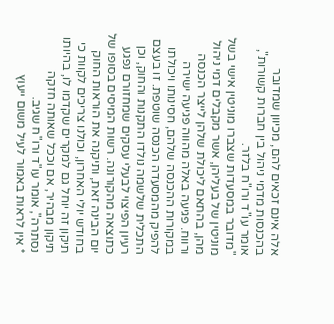אלה אינם זכאים להם, מכיוון שמדובר בהכנסות מדמי ניהול בין חברות קשורות", אומר עו"ד ורו"ח בלזר.
"מדובר במסעדות שצברו מוניטין אישי בשל מוניטין של בעליהן, אשר מקבלים דמי ניהול מהן, בהתאם ליכולת שלהן לייצר הכנסה ורווח. פגיעה באלה מהווה פגיעה ישירה במקורות ההכנסה שלהם, חסינותו ויכולתו להפיק מהמסעדה הכנסה שוטפת. זו בעצם התכלית שלשמה נולדו התקנות והחוק, וכן רעיון הפיצוי לבעלי עסקים שמחזורם נפגע כתוצאה מהקורונה. רשות המיסים בסופו של יום הבינה זאת, ותיקנה את הוראות החוק בחודש יולי האחרון, וכולנו צריכים לקוות כי תיקון זה יוחל גם למקרים שקדמו לו, בהיותו תיקון מבהיר, אם וככל שאותה חזקה נסתרה", אומר עו"ד ורו"ח שגיב.
* אין לראות באמור לעיל משום ייעוץ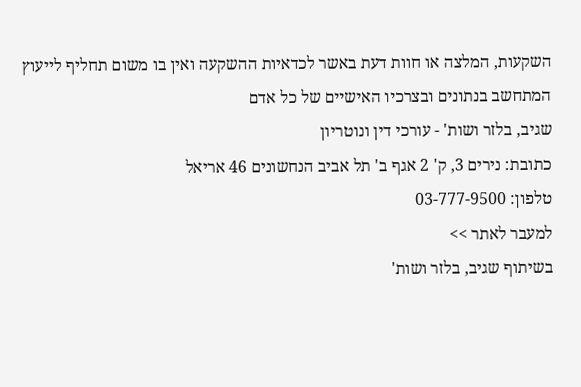השקעות, המלצה או חוות דעת באשר לכדאיות ההשקעה ואין בו משום תחליף לייעוץ המתחשב בנתונים ובצרכיו האישיים של כל אדם
שגיב, בלזר ושות' - עורכי דין ונוטריון
כתובת: נירים 3, ק' 2 אגף ב' תל אביב הנחשונים 46 אריאל
טלפון: 03-777-9500
למעבר לאתר >>
בשיתוף שגיב, בלזר ושות'